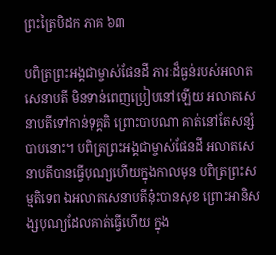ព្រះត្រៃបិដក ភាគ ៦៣

បពិត្រព្រះអង្គជាម្ចាស់ផែនដី ភារៈដ៏ធ្ងន់របស់អលាតសេនាបតី មិនទាន់ពេញប្រៀបនៅឡើយ អលាតសេនាបតីទៅកាន់ទុគ្គតិ ព្រោះបាបណា គាត់នៅតែសន្សំបាបនោះ។ បពិត្រព្រះអង្គជាម្ចាស់ផែនដី អលាតសេនាបតីបានធ្វើបុណ្យហើយក្នុងកាលមុន បពិត្រព្រះសម្មតិទេព ឯអលាតសេនាបតីនុ៎ះបានសុខ ព្រោះអានិសង្សបុណ្យដែលគាត់ធ្វើហើយ ក្នុង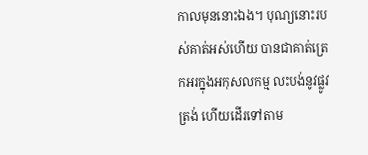កាលមុននោះឯង។ បុណ្យនោះរបស់គាត់អស់ហើយ បានជាគាត់ត្រេកអរក្នុងអកុសលកម្ម លះបង់នូវផ្លូវត្រង់ ហើយដើរទៅតាម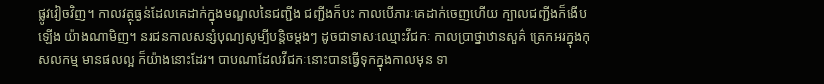ផ្លូវវៀចវិញ។ កាលវត្ថុធ្ងន់ដែលគេដាក់ក្នុងមណ្ឌលនៃជញ្ជីង ជញ្ជីងក៏បះ កាលបើភារៈគេដាក់ចេញហើយ ក្បាលជញ្ជីងក៏ងើបឡើង យ៉ាងណាមិញ។ នរជនកាលសន្សំបុណ្យសូម្បីបន្តិចម្តងៗ ដូចជាទាសៈឈ្មោះវីជកៈ កាលប្រាថ្នាឋានសួគ៌ ត្រេកអរក្នុងកុសលកម្ម មានផលល្អ ក៏យ៉ាងនោះដែរ។ បាបណាដែលវីជកៈនោះបានធ្វើទុកក្នុងកាលមុន ទា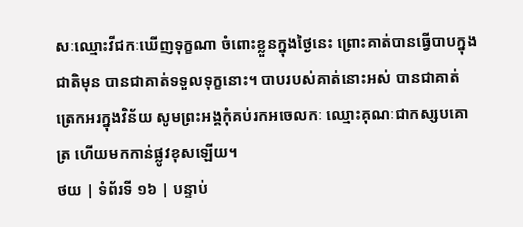សៈឈ្មោះវីជកៈឃើញទុក្ខណា ចំពោះខ្លួនក្នុងថ្ងៃនេះ ព្រោះគាត់បានធ្វើបាបក្នុងជាតិមុន បានជាគាត់ទទួលទុក្ខនោះ។ បាបរបស់គាត់នោះអស់ បានជាគាត់ត្រេកអរក្នុងវិន័យ សូមព្រះអង្គកុំគប់រកអចេលកៈ ឈ្មោះគុណៈជាកស្សបគោត្រ ហើយមកកាន់ផ្លូវខុសឡើយ។
ថយ | ទំព័រទី ១៦ | បន្ទាប់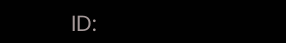ID: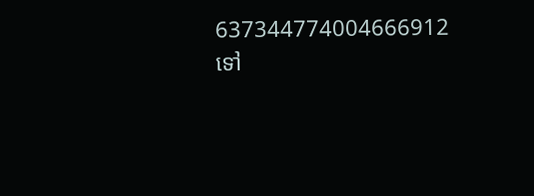637344774004666912
ទៅ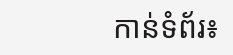កាន់ទំព័រ៖